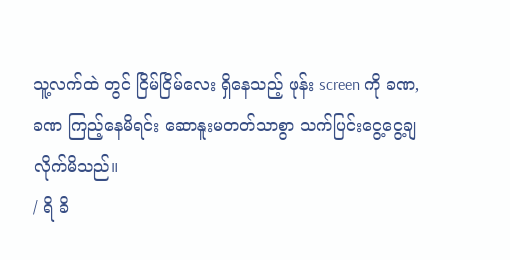သူ့လက်ထဲ တွင် ငြိမ်ငြိမ်လေး ရှိနေသည့် ဖုန်း screen ကို ခဏ,ခဏ ကြည့်နေမိရင်း ဆောနူးမတတ်သာစွာ သက်ပြင်းငွေ့ငွေ့ချလိုက်မိသည်။
/ ရိ ခိ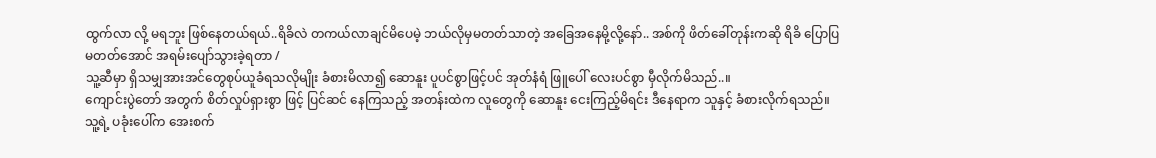ထွက်လာ လို့ မရဘူး ဖြစ်နေတယ်ရယ်..ရိခိလဲ တကယ်လာချင်မိပေမဲ့ ဘယ်လိုမှမတတ်သာတဲ့ အခြေအနေမို့လို့နော်.. အစ်ကို ဖိတ်ခေါ်တုန်းကဆို ရိခိ ပြောပြမတတ်အောင် အရမ်းပျော်သွားခဲ့ရတာ /
သူ့ဆီမှာ ရှိသမျှအားအင်တွေစုပ်ယူခံရသလိုမျိုး ခံစားမိလာ၍ ဆောနူး ပူပင်စွာဖြင့်ပင် အုတ်နံရံ ဖြူပေါ် လေးပင်စွာ မှီလိုက်မိသည်..။
ကျောင်းပွဲတော် အတွက် စိတ်လှုပ်ရှားစွာ ဖြင့် ပြင်ဆင် နေကြသည့် အတန်းထဲက လူတွေကို ဆောနူး ငေးကြည့်မိရင်း ဒီနေရာက သူနှင့် ခံစားလိုက်ရသည်။
သူ့ရဲ့ ပခုံးပေါ်က အေးစက်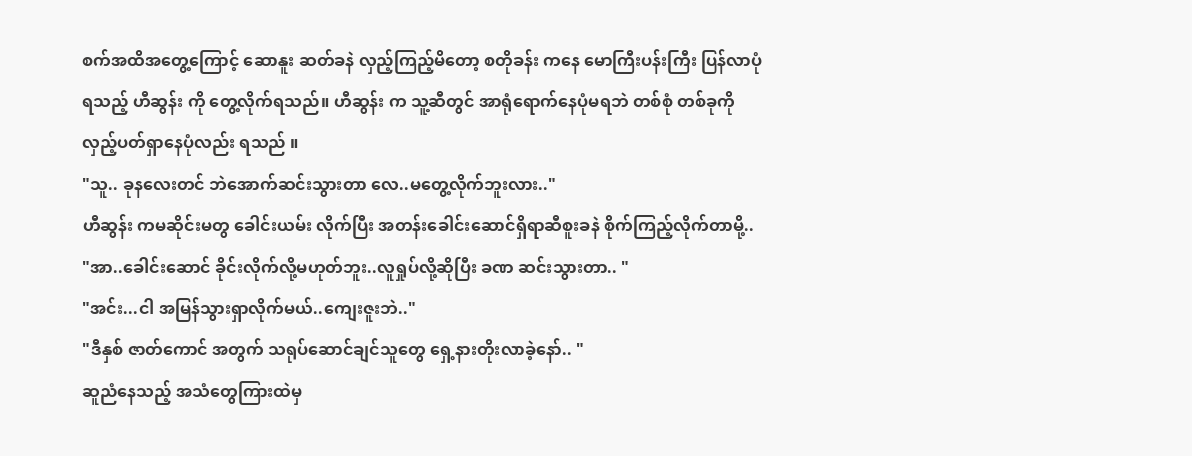စက်အထိအတွေ့ကြောင့် ဆောနူး ဆတ်ခနဲ လှည့်ကြည့်မိတော့ စတိုခန်း ကနေ မောကြီးပန်းကြီး ပြန်လာပုံရသည့် ဟီဆွန်း ကို တွေ့လိုက်ရသည်။ ဟီဆွန်း က သူ့ဆီတွင် အာရုံရောက်နေပုံမရဘဲ တစ်စုံ တစ်ခုကိုလှည့်ပတ်ရှာနေပုံလည်း ရသည် ။
"သူ.. ခုနလေးတင် ဘဲအောက်ဆင်းသွားတာ လေ..မတွေ့လိုက်ဘူးလား.."
ဟီဆွန်း ကမဆိုင်းမတွ ခေါင်းယမ်း လိုက်ပြီး အတန်းခေါင်းဆောင်ရှိရာဆီစူးခနဲ စိုက်ကြည့်လိုက်တာမို့..
"အာ..ခေါင်းဆောင် ခိုင်းလိုက်လို့မဟုတ်ဘူး..လူရှုပ်လို့ဆိုပြီး ခဏ ဆင်းသွားတာ.. "
"အင်း...ငါ အမြန်သွားရှာလိုက်မယ်..ကျေးဇူးဘဲ.."
"ဒီနှစ် ဇာတ်ကောင် အတွက် သရုပ်ဆောင်ချင်သူတွေ ရှေ့နားတိုးလာခဲ့နော်.. "
ဆူညံနေသည့် အသံတွေကြားထဲမှ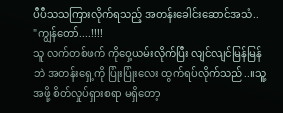ပီပီသသကြားလိုက်ရသည့် အတန်းခေါင်းဆောင်အသံ..
"ကျွန်တော်....!!!!
သူ လက်တစ်ဖက် ကိုဝှေ့ယမ်းလိုက်ပြီး လျင်လျင်မြန်မြန် ဘဲ အတန်းရှေ့ကို ပြုံးပြုံးလေး ထွက်ရပ်လိုက်သည်..။သူ့အဖို့ စိတ်လှုပ်ရှားစရာ မရှိတော့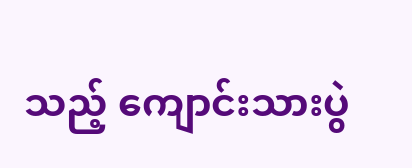သည့် ကျောင်းသားပွဲ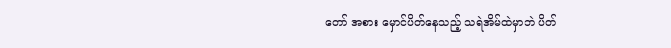တော် အစား မှောင်ပိတ်နေသည့် သရဲအိမ်ထဲမှာဘဲ ပိတ်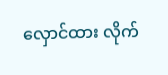လှောင်ထား လိုက်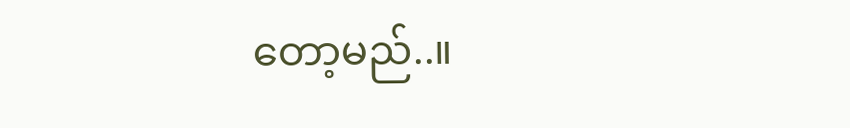တော့မည်..။